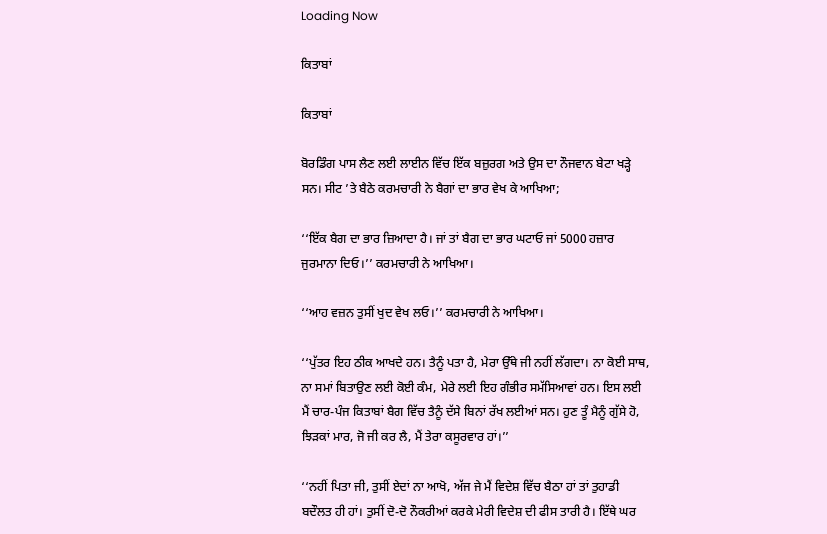Loading Now

ਕਿਤਾਬਾਂ

ਕਿਤਾਬਾਂ

ਬੋਰਡਿੰਗ ਪਾਸ ਲੈਣ ਲਈ ਲਾਈਨ ਵਿੱਚ ਇੱਕ ਬਜ਼ੁਰਗ ਅਤੇ ਉਸ ਦਾ ਨੌਜਵਾਨ ਬੇਟਾ ਖੜ੍ਹੇ ਸਨ। ਸੀਟ ’ਤੇ ਬੈਠੇ ਕਰਮਚਾਰੀ ਨੇ ਬੈਗਾਂ ਦਾ ਭਾਰ ਵੇਖ ਕੇ ਆਖਿਆ;

‘‘ਇੱਕ ਬੈਗ ਦਾ ਭਾਰ ਜ਼ਿਆਦਾ ਹੈ। ਜਾਂ ਤਾਂ ਬੈਗ ਦਾ ਭਾਰ ਘਟਾਓ ਜਾਂ 5000 ਹਜ਼ਾਰ ਜੁਰਮਾਨਾ ਦਿਓ।’’ ਕਰਮਚਾਰੀ ਨੇ ਆਖਿਆ।

‘‘ਆਹ ਵਜ਼ਨ ਤੁਸੀਂ ਖੁਦ ਵੇਖ ਲਓ।’’ ਕਰਮਚਾਰੀ ਨੇ ਆਖਿਆ।

‘‘ਪੁੱਤਰ ਇਹ ਠੀਕ ਆਖਦੇ ਹਨ। ਤੈਨੂੰ ਪਤਾ ਹੈ, ਮੇਰਾ ਉੱਥੇ ਜੀ ਨਹੀਂ ਲੱਗਦਾ। ਨਾ ਕੋਈ ਸਾਥ, ਨਾ ਸਮਾਂ ਬਿਤਾਉਣ ਲਈ ਕੋਈ ਕੰਮ, ਮੇਰੇ ਲਈ ਇਹ ਗੰਭੀਰ ਸਮੱਸਿਆਵਾਂ ਹਨ। ਇਸ ਲਈ ਮੈਂ ਚਾਰ-ਪੰਜ ਕਿਤਾਬਾਂ ਬੈਗ ਵਿੱਚ ਤੈਨੂੰ ਦੱਸੇ ਬਿਨਾਂ ਰੱਖ ਲਈਆਂ ਸਨ। ਹੁਣ ਤੂੰ ਮੈਨੂੰ ਗੁੱਸੇ ਹੋ, ਝਿੜਕਾਂ ਮਾਰ, ਜੋ ਜੀ ਕਰ ਲੈ, ਮੈਂ ਤੇਰਾ ਕਸੂਰਵਾਰ ਹਾਂ।’’

‘‘ਨਹੀਂ ਪਿਤਾ ਜੀ, ਤੁਸੀਂ ਏਦਾਂ ਨਾ ਆਖੋ, ਅੱਜ ਜੇ ਮੈਂ ਵਿਦੇਸ਼ ਵਿੱਚ ਬੈਠਾ ਹਾਂ ਤਾਂ ਤੁਹਾਡੀ ਬਦੌਲਤ ਹੀ ਹਾਂ। ਤੁਸੀਂ ਦੋ-ਦੋ ਨੌਕਰੀਆਂ ਕਰਕੇ ਮੇਰੀ ਵਿਦੇਸ਼ ਦੀ ਫੀਸ ਤਾਰੀ ਹੈ। ਇੱਥੇ ਘਰ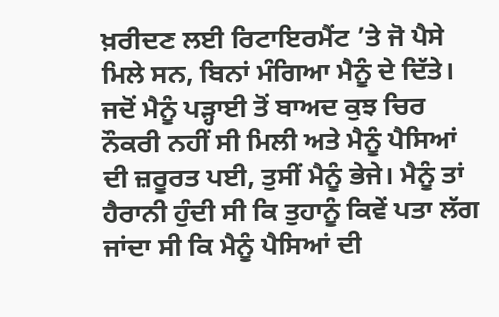ਖ਼ਰੀਦਣ ਲਈ ਰਿਟਾਇਰਮੈਂਟ ’ਤੇ ਜੋ ਪੈਸੇ ਮਿਲੇ ਸਨ, ਬਿਨਾਂ ਮੰਗਿਆ ਮੈਨੂੰ ਦੇ ਦਿੱਤੇ। ਜਦੋਂ ਮੈਨੂੰ ਪੜ੍ਹਾਈ ਤੋਂ ਬਾਅਦ ਕੁਝ ਚਿਰ ਨੌਕਰੀ ਨਹੀਂ ਸੀ ਮਿਲੀ ਅਤੇ ਮੈਨੂੰ ਪੈਸਿਆਂ ਦੀ ਜ਼ਰੂਰਤ ਪਈ, ਤੁਸੀਂ ਮੈਨੂੰ ਭੇਜੇ। ਮੈਨੂੰ ਤਾਂ ਹੈਰਾਨੀ ਹੁੰਦੀ ਸੀ ਕਿ ਤੁਹਾਨੂੰ ਕਿਵੇਂ ਪਤਾ ਲੱਗ ਜਾਂਦਾ ਸੀ ਕਿ ਮੈਨੂੰ ਪੈਸਿਆਂ ਦੀ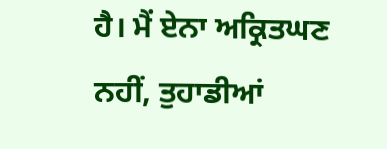ਹੈ। ਮੈਂ ਏਨਾ ਅਕ੍ਰਿਤਘਣ ਨਹੀਂ, ਤੁਹਾਡੀਆਂ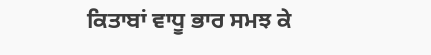ਕਿਤਾਬਾਂ ਵਾਧੂ ਭਾਰ ਸਮਝ ਕੇ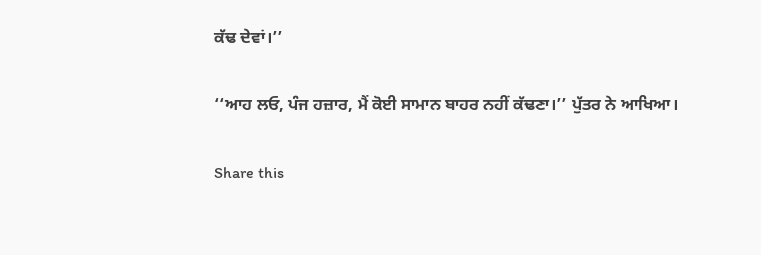ਕੱਢ ਦੇਵਾਂ।’’

‘‘ਆਹ ਲਓ, ਪੰਜ ਹਜ਼ਾਰ, ਮੈਂ ਕੋਈ ਸਾਮਾਨ ਬਾਹਰ ਨਹੀਂ ਕੱਢਣਾ।’’ ਪੁੱਤਰ ਨੇ ਆਖਿਆ।

Share this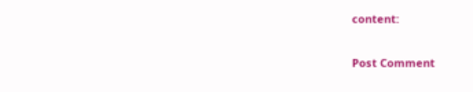content:

Post Comment